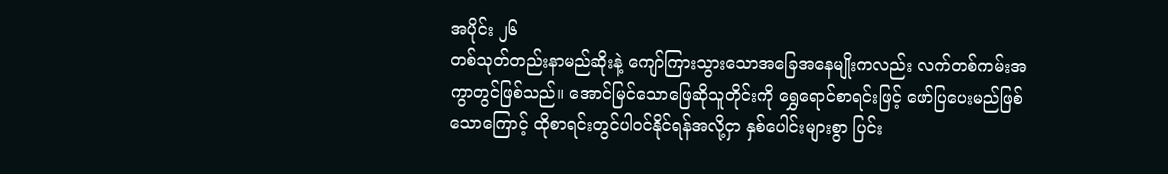အပိုင်း ၂၆
တစ်သုတ်တည်းနာမည်ဆိုးနဲ့ ကျော်ကြားသွားသောအခြေအနေမျိုးကလည်း လက်တစ်ကမ်းအကွာတွင်ဖြစ်သည်။ အောင်မြင်သောဖြေဆိုသူတိုင်းကို ရွှေရောင်စာရင်းဖြင့် ဖော်ပြပေးမည်ဖြစ်သောကြောင့် ထိုစာရင်းတွင်ပါဝင်နိုင်ရန်အလို့ငှာ နှစ်ပေါင်းများစွာ ပြင်း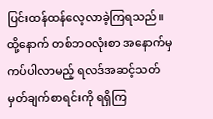ပြင်းထန်ထန်လေ့လာခဲ့ကြရသည်။ ထို့နောက် တစ်ဘဝလုံးစာ အနောက်မှကပ်ပါလာမည့် ရလဒ်အဆင့်သတ်မှတ်ချက်စာရင်းကို ရရှိကြ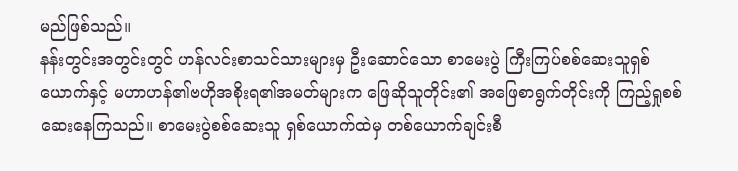မည်ဖြစ်သည်။
နန်းတွင်းအတွင်းတွင် ဟန်လင်းစာသင်သားများမှ ဦးဆောင်သော စာမေးပွဲ ကြီးကြပ်စစ်ဆေးသူရှစ်ယောက်နှင့် မဟာဟန်၏ဗဟိုအစိုးရ၏အမတ်များက ဖြေဆိုသူတိုင်း၏ အဖြေစာရွက်တိုင်းကို ကြည့်ရှုစစ်ဆေးနေကြသည်။ စာမေးပွဲစစ်ဆေးသူ ရှစ်ယောက်ထဲမှ တစ်ယောက်ချင်းစီ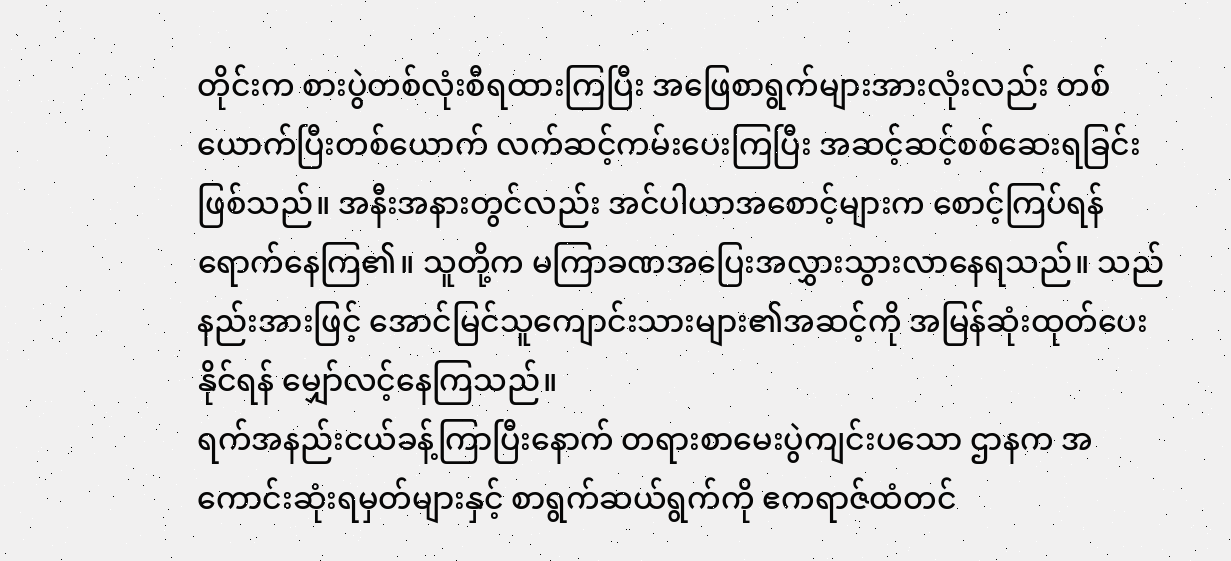တိုင်းက စားပွဲတစ်လုံးစီရထားကြပြီး အဖြေစာရွက်များအားလုံးလည်း တစ်ယောက်ပြီးတစ်ယောက် လက်ဆင့်ကမ်းပေးကြပြီး အဆင့်ဆင့်စစ်ဆေးရခြင်းဖြစ်သည်။ အနီးအနားတွင်လည်း အင်ပါယာအစောင့်များက စောင့်ကြပ်ရန်ရောက်နေကြ၏။ သူတို့က မကြာခဏအပြေးအလွှားသွားလာနေရသည်။ သည်နည်းအားဖြင့် အောင်မြင်သူကျောင်းသားများ၏အဆင့်ကို အမြန်ဆုံးထုတ်ပေးနိုင်ရန် မျှော်လင့်နေကြသည်။
ရက်အနည်းငယ်ခန့်ကြာပြီးနောက် တရားစာမေးပွဲကျင်းပသော ဌာနက အကောင်းဆုံးရမှတ်များနှင့် စာရွက်ဆယ်ရွက်ကို ဧကရာဇ်ထံတင်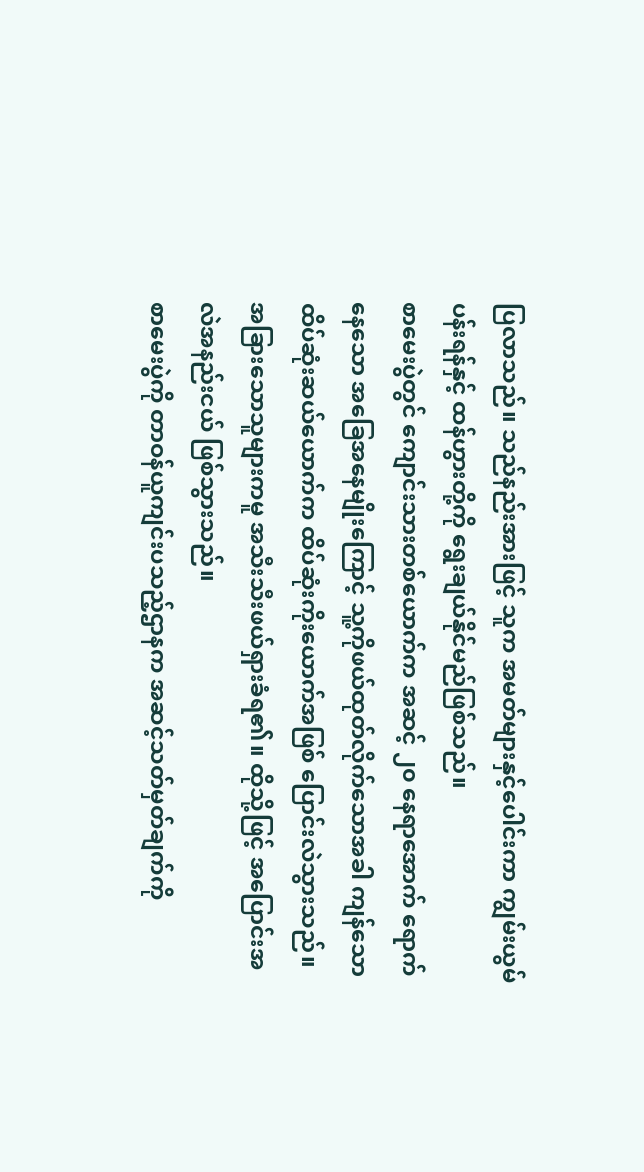ပြလာသည်။ သည်နည်းအားဖြင့် သူက အမတ်များနှင့်ပေါင်းကာ ကျွမ်းယွမ်ပန်းရန်နှင့် ထန်ဟွားတို့ကို ရွေးချယ်နိုင်မည်ဖြစ်သည်။
စာမေးပွဲတွင် ကျောင်းသားတစ်ယောက်က အဆင့် ၂၀ နေရာအောက် ရောက်နေသော အခြေအနေမျိုးကြောင့် သူ့ကိုဖယ်ထုတ်လိုက်သောအခါ ကျန်သော ထိပ်ဆုံးဆယ်ယောက်က ထိပ်ဆုံးကိုးယောက်အဖြစ် ပြောင်းလဲသွားသည်။ အခြားသောသူများကမူ အသီးသီးဖယ်ရှားခံရ၏။ ထိုသို့ဖြင့် အပြောင်းအလဲအနည်းငယ် ဖြစ်သွားသည်။
စာမေးပွဲကို တာဝန်ယူကျင်းပသည့်ဌာနက အဆင့်သတ်မှတ်ချက်ကို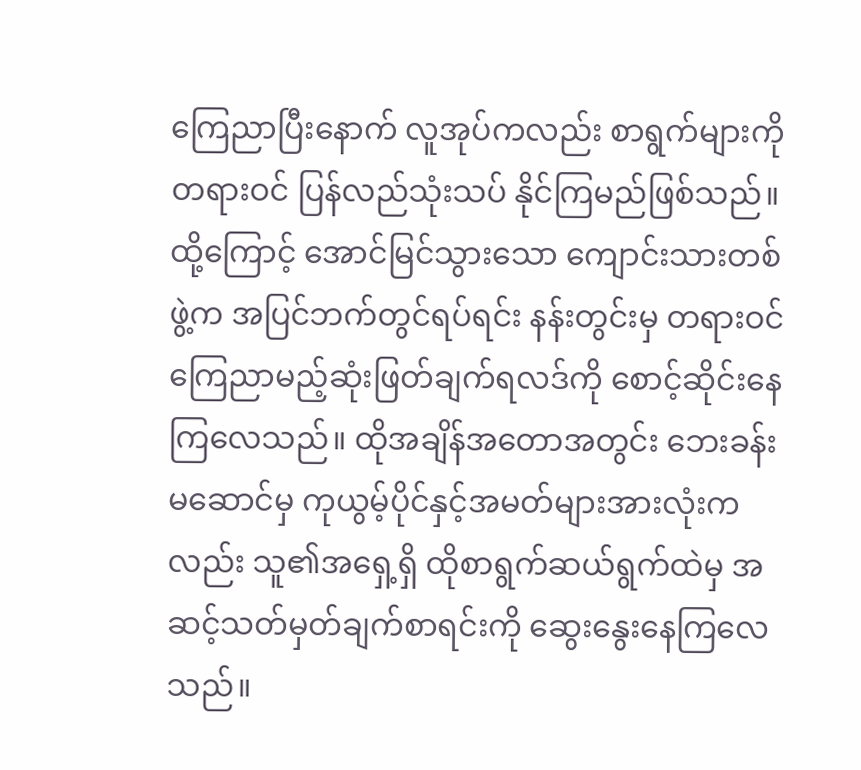ကြေညာပြီးနောက် လူအုပ်ကလည်း စာရွက်များကိုတရားဝင် ပြန်လည်သုံးသပ် နိုင်ကြမည်ဖြစ်သည်။ ထို့ကြောင့် အောင်မြင်သွားသော ကျောင်းသားတစ်ဖွဲ့က အပြင်ဘက်တွင်ရပ်ရင်း နန်းတွင်းမှ တရားဝင်ကြေညာမည့်ဆုံးဖြတ်ချက်ရလဒ်ကို စောင့်ဆိုင်းနေကြလေသည်။ ထိုအချိန်အတောအတွင်း ဘေးခန်းမဆောင်မှ ကုယွမ့်ပိုင်နှင့်အမတ်များအားလုံးကလည်း သူ၏အရှေ့ရှိ ထိုစာရွက်ဆယ်ရွက်ထဲမှ အဆင့်သတ်မှတ်ချက်စာရင်းကို ဆွေးနွေးနေကြလေသည်။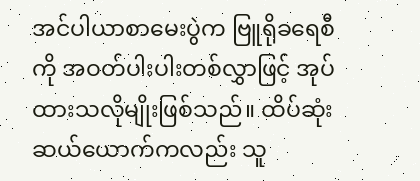အင်ပါယာစာမေးပွဲက ဗြူရိုခရေစီကို အဝတ်ပါးပါးတစ်လွှာဖြင့် အုပ်ထားသလိုမျိုးဖြစ်သည်။ ထိပ်ဆုံးဆယ်ယောက်ကလည်း သူ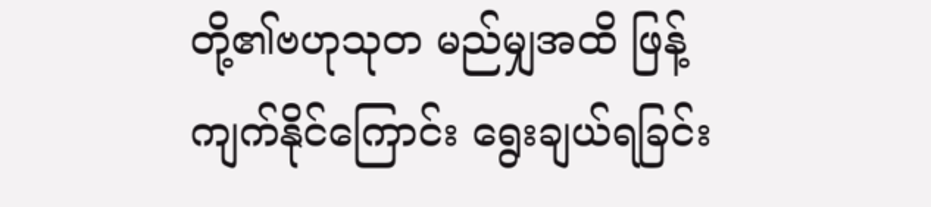တို့၏ဗဟုသုတ မည်မျှအထိ ဖြန့်ကျက်နိုင်ကြောင်း ရွေးချယ်ရခြင်း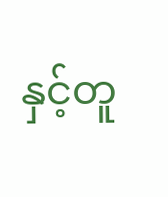နှင့်တူ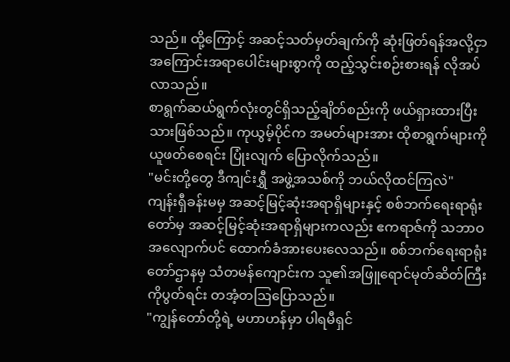သည်။ ထို့ကြောင့် အဆင့်သတ်မှတ်ချက်ကို ဆုံးဖြတ်ရန်အလို့ငှာ အကြောင်းအရာပေါင်းများစွာကို ထည့်သွင်းစဉ်းစားရန် လိုအပ်လာသည်။
စာရွက်ဆယ်ရွက်လုံးတွင်ရှိသည့်ချိတ်စည်းကို ဖယ်ရှားထားပြီးသားဖြစ်သည်။ ကုယွမ့်ပိုင်က အမတ်များအား ထိုစာရွက်များကို ယူဖတ်စေရင်း ပြုံးလျက် ပြောလိုက်သည်။
"မင်းတို့တွေ ဒီကျင်းရွှီ အဖွဲ့အသစ်ကို ဘယ်လိုထင်ကြလဲ"
ကျန်းရှီခန်းမမှ အဆင့်မြင့်ဆုံးအရာရှိများနှင့် စစ်ဘက်ရေးရာရုံးတော်မှ အဆင့်မြင့်ဆုံးအရာရှိများကလည်း ဧကရာဇ်ကို သဘာဝအလျောက်ပင် ထောက်ခံအားပေးလေသည်။ စစ်ဘက်ရေးရာရုံးတော်ဌာနမှ သံတမန်ကျောင်းက သူ၏အဖြူရောင်မုတ်ဆိတ်ကြီးကိုပွတ်ရင်း တအံ့တဩပြောသည်။
"ကျွန်တော်တို့ရဲ့ မဟာဟန်မှာ ပါရမီရှင်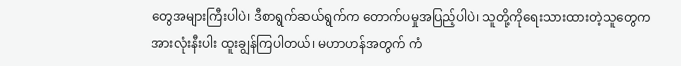တွေအများကြီးပါပဲ၊ ဒီစာရွက်ဆယ်ရွက်က တောက်ပမှုအပြည့်ပါပဲ၊ သူတို့ကိုရေးသားထားတဲ့သူတွေက အားလုံးနီးပါး ထူးချွန်ကြပါတယ်၊ မဟာဟန်အတွက် ကံ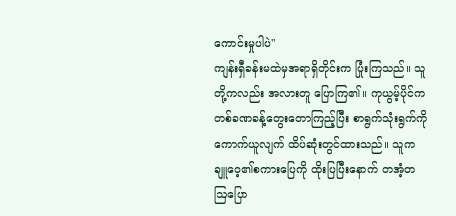ကောင်းမှုပါပဲ"
ကျန်းရှီခန်းမထဲမှအရာရှိတိုင်းက ပြုံးကြသည်။ သူတို့ကလည်း အလားတူ ပြောကြ၏။ ကုယွမ့်ပိုင်က တစ်ခဏခန့်တွေးတောကြည့်ပြီး စာရွက်သုံးရွက်ကို ကောက်ယူလျက် ထိပ်ဆုံးတွင်ထားသည်။ သူက ချူဝေ့၏စကားပြေကို ထိုးပြပြီးနောက် တအံ့တဩပြော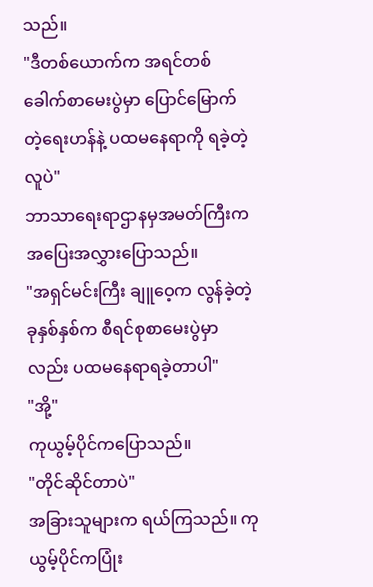သည်။
"ဒီတစ်ယောက်က အရင်တစ်ခေါက်စာမေးပွဲမှာ ပြောင်မြောက်တဲ့ရေးဟန်နဲ့ ပထမနေရာကို ရခဲ့တဲ့လူပဲ"
ဘာသာရေးရာဌာနမှအမတ်ကြီးက အပြေးအလွှားပြောသည်။
"အရှင်မင်းကြီး ချူဝေ့က လွန်ခဲ့တဲ့ခုနှစ်နှစ်က စီရင်စုစာမေးပွဲမှာလည်း ပထမနေရာရခဲ့တာပါ"
"အို့"
ကုယွမ့်ပိုင်ကပြောသည်။
"တိုင်ဆိုင်တာပဲ"
အခြားသူများက ရယ်ကြသည်။ ကုယွမ့်ပိုင်ကပြုံး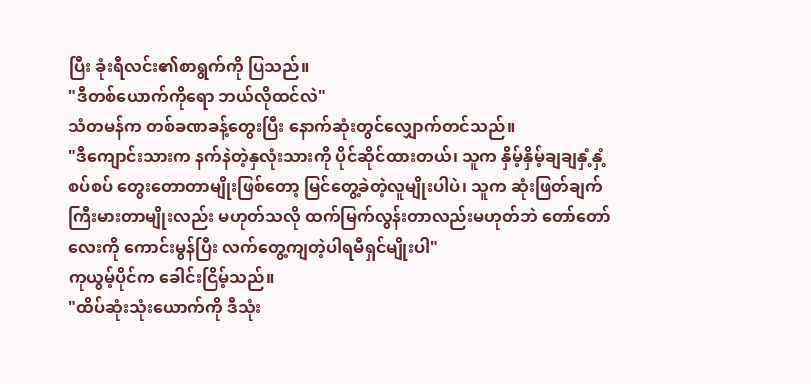ပြီး ခုံးရီလင်း၏စာရွက်ကို ပြသည်။
"ဒီတစ်ယောက်ကိုရော ဘယ်လိုထင်လဲ"
သံတမန်က တစ်ခဏခန့်တွေးပြီး နောက်ဆုံးတွင်လျှောက်တင်သည်။
"ဒီကျောင်းသားက နက်နဲတဲ့နှလုံးသားကို ပိုင်ဆိုင်ထားတယ်၊ သူက နှိမ့်နှိမ့်ချချနှံ့နှံ့စပ်စပ် တွေးတောတာမျိုးဖြစ်တော့ မြင်တွေ့ခဲတဲ့လူမျိုးပါပဲ၊ သူက ဆုံးဖြတ်ချက်ကြီးမားတာမျိုးလည်း မဟုတ်သလို ထက်မြက်လွန်းတာလည်းမဟုတ်ဘဲ တော်တော်လေးကို ကောင်းမွန်ပြီး လက်တွေ့ကျတဲ့ပါရမီရှင်မျိုးပါ"
ကုယွမ့်ပိုင်က ခေါင်းငြိမ့်သည်။
"ထိပ်ဆုံးသုံးယောက်ကို ဒီသုံး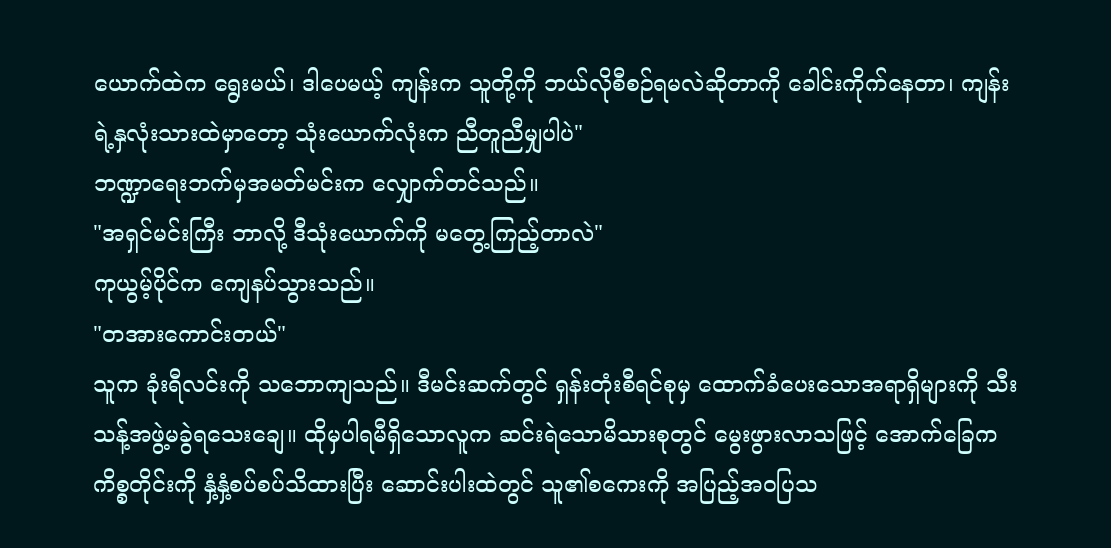ယောက်ထဲက ရွေးမယ်၊ ဒါပေမယ့် ကျန်းက သူတို့ကို ဘယ်လိုစီစဉ်ရမလဲဆိုတာကို ခေါင်းကိုက်နေတာ၊ ကျန်းရဲ့နှလုံးသားထဲမှာတော့ သုံးယောက်လုံးက ညီတူညီမျှပါပဲ"
ဘဏ္ဍာရေးဘက်မှအမတ်မင်းက လျှောက်တင်သည်။
"အရှင်မင်းကြီး ဘာလို့ ဒီသုံးယောက်ကို မတွေ့ကြည့်တာလဲ"
ကုယွမ့်ပိုင်က ကျေနပ်သွားသည်။
"တအားကောင်းတယ်"
သူက ခုံးရီလင်းကို သဘောကျသည်။ ဒီမင်းဆက်တွင် ရှန်းတုံးစီရင်စုမှ ထောက်ခံပေးသောအရာရှိများကို သီးသန့်အဖွဲ့မခွဲရသေးချေ။ ထိုမှပါရမီရှိသောလူက ဆင်းရဲသောမိသားစုတွင် မွေးဖွားလာသဖြင့် အောက်ခြေကကိစ္စတိုင်းကို နှံ့နှံ့စပ်စပ်သိထားပြီး ဆောင်းပါးထဲတွင် သူ၏စကေးကို အပြည့်အဝပြသ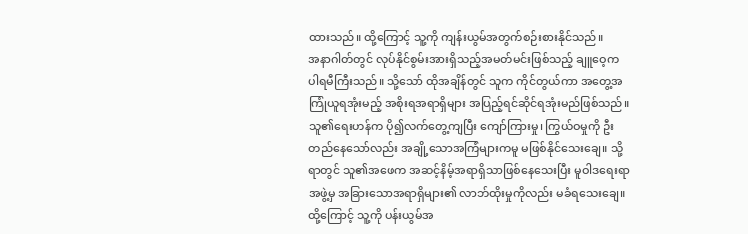ထားသည်။ ထို့ကြောင့် သူ့ကို ကျန်းယွမ်အတွက်စဉ်းစားနိုင်သည်။
အနာဂါတ်တွင် လုပ်နိုင်စွမ်းအားရှိသည့်အမတ်မင်းဖြစ်သည့် ချူဝေ့က ပါရမီကြီးသည်။ သို့သော် ထိုအချိန်တွင် သူက ကိုင်တွယ်ကာ အတွေ့အကြုံယူရအုံးမည့် အစိုးရအရာရှိများ အပြည့်ရင်ဆိုင်ရအုံးမည်ဖြစ်သည်။ သူ၏ရေးဟန်က ပို၍လက်တွေ့ကျပြီး ကျော်ကြားမှု၊ ကြွယ်ဝမှုကို ဦးတည်နေသော်လည်း အချို့သောအကြံများကမူ မဖြစ်နိုင်သေးချေ။ သို့ရာတွင် သူ၏အဖေက အဆင့်နိမ့်အရာရှိသာဖြစ်နေသေးပြီး မူဝါဒရေးရာအဖွဲ့မှ အခြားသောအရာရှိများ၏ လာဘ်ထိုးမှုကိုလည်း မခံရသေးချေ။ ထို့ကြောင့် သူ့ကို ပန်းယွမ်အ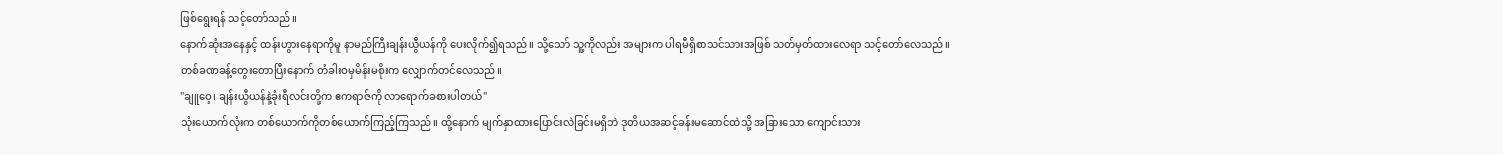ဖြစ်ရွေးရန် သင့်တော်သည်။
နောက်ဆုံးအနေနှင့် ထန်းဟွားနေရာကိုမူ နာမည်ကြီးချန်းယွီယန်ကို ပေးလိုက်၍ရသည်။ သို့သော် သူ့ကိုလည်း အများက ပါရမီရှိစာသင်သားအဖြစ် သတ်မှတ်ထားလေရာ သင့်တော်လေသည်။
တစ်ခဏခန့်တွေးတောပြီးနောက် တံခါးဝမှမိန်းမစိုးက လျှောက်တင်လေသည်။
"ချူဝေ့၊ ချန်းယွီယန်နဲ့ခုံးရီလင်းတို့က ဧကရာဇ်ကို လာရောက်ခစားပါတယ်"
သုံးယောက်လုံးက တစ်ယောက်ကိုတစ်ယောက်ကြည့်ကြသည်။ ထို့နောက် မျက်နှာထားပြောင်းလဲခြင်းမရှိဘဲ ဒုတိယအဆင့်ခန်းမဆောင်ထဲသို့ အခြားသော ကျောင်းသား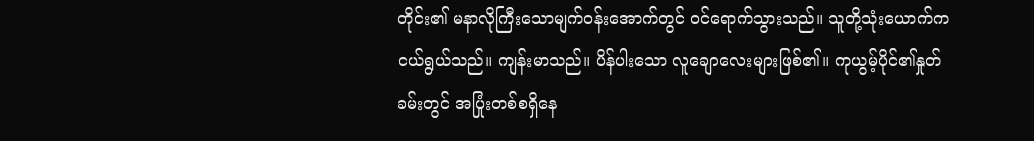တိုင်း၏ မနာလိုကြီးသောမျက်ဝန်းအောက်တွင် ဝင်ရောက်သွားသည်။ သူတို့သုံးယောက်က ငယ်ရွယ်သည်။ ကျန်းမာသည်။ ပိန်ပါးသော လူချောလေးများဖြစ်၏။ ကုယွမ့်ပိုင်၏နှုတ်ခမ်းတွင် အပြုံးတစ်စရှိနေ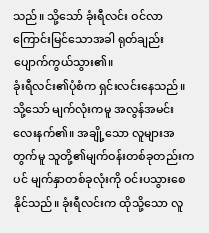သည်။ သို့သော် ခုံးရီလင်း ဝင်လာကြောင်းမြင်သောအခါ ရုတ်ချည်းပျောက်ကွယ်သွား၏။
ခုံးရီလင်း၏ပုံစံက ရှင်းလင်းနေသည်။ သို့သော် မျက်လုံးကမူ အလွန်အမင်း လေးနက်၏။ အချို့သော လူများအတွက်မူ သူတို့၏မျက်ဝန်းတစ်ခုတည်းကပင် မျက်နှာတစ်ခုလုံးကို ဝင်းပသွားစေနိုင်သည်။ ခုံးရီလင်းက ထိုသို့သော လူ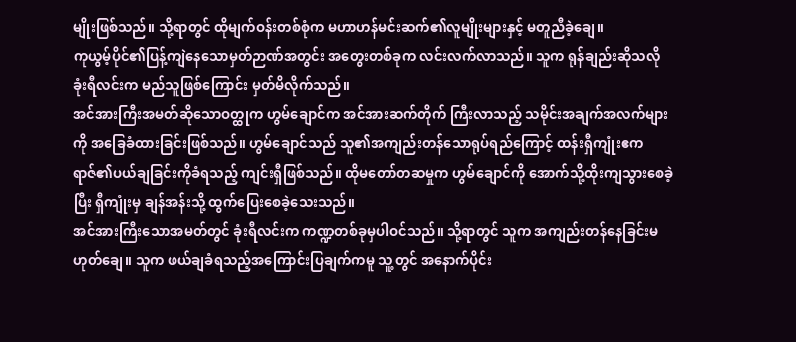မျိုးဖြစ်သည်။ သို့ရာတွင် ထိုမျက်ဝန်းတစ်စုံက မဟာဟန်မင်းဆက်၏လူမျိုးများနှင့် မတူညီခဲ့ချေ။
ကုယွမ့်ပိုင်၏ပြန့်ကျဲနေသောမှတ်ဉာဏ်အတွင်း အတွေးတစ်ခုက လင်းလက်လာသည်။ သူက ရုန်ချည်းဆိုသလို ခုံးရီလင်းက မည်သူဖြစ်ကြောင်း မှတ်မိလိုက်သည်။
အင်အားကြီးအမတ်ဆိုသောဝတ္ထုက ဟွမ်ချောင်က အင်အားဆက်တိုက် ကြီးလာသည့် သမိုင်းအချက်အလက်များကို အခြေခံထားခြင်းဖြစ်သည်။ ဟွမ်ချောင်သည် သူ၏အကျည်းတန်သောရုပ်ရည်ကြောင့် ထန်းရှီကျုံးဧကရာဇ်၏ပယ်ချခြင်းကိုခံရသည့် ကျင်းရှီဖြစ်သည်။ ထိုမတော်တဆမှုက ဟွမ်ချောင်ကို အောက်သို့ထိုးကျသွားစေခဲ့ပြီး ရှီကျုံးမှ ချန်အန်းသို့ ထွက်ပြေးစေခဲ့သေးသည်။
အင်အားကြီးသောအမတ်တွင် ခုံးရီလင်းက ကဏ္ဍတစ်ခုမှပါဝင်သည်။ သို့ရာတွင် သူက အကျည်းတန်နေခြင်းမဟုတ်ချေ။ သူက ဖယ်ချခံရသည့်အကြောင်းပြချက်ကမူ သူ့တွင် အနောက်ပိုင်း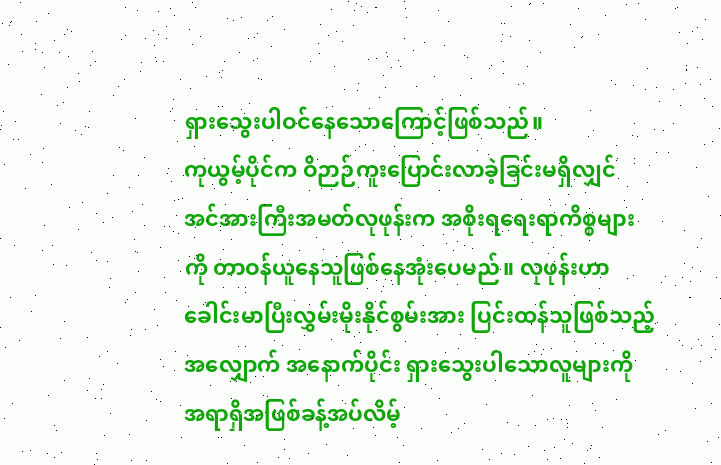ရှားသွေးပါဝင်နေသောကြောင့်ဖြစ်သည်။
ကုယွမ့်ပိုင်က ဝိဉာဉ်ကူးပြောင်းလာခဲ့ခြင်းမရှိလျှင် အင်အားကြီးအမတ်လုဖုန်းက အစိုးရရေးရာကိစ္စများကို တာဝန်ယူနေသူဖြစ်နေအုံးပေမည်။ လုဖုန်းဟာ ခေါင်းမာပြီးလွှမ်းမိုးနိုင်စွမ်းအား ပြင်းထန်သူဖြစ်သည့်အလျှောက် အနောက်ပိုင်း ရှားသွေးပါသောလူများကို အရာရှိအဖြစ်ခန့်အပ်လိမ့်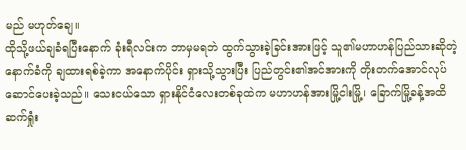မည် မဟုတ်ချေ။
ထိုသို့ဖယ်ချခံရပြီးနောက် ခုံးရီလင်းက ဘာမှမရဘဲ ထွက်သွားခဲ့ခြင်းအားဖြင့် သူ၏မဟာဟန်ပြည်သားဆိုတဲ့နောက်ခံကို ချထားရစ်ခဲ့ကာ အနောက်ပိုင်း ရှားသို့သွားပြီး ပြည်တွင်း၏အင်အားကို တိုးတက်အောင်လုပ်ဆောင်ပေးခဲ့သည်။ သေးငယ်သော ရှားနိုင်ငံလေးတစ်ခုထဲက မဟာဟန်အားမြို့ငါးမြို့၊ ခြောက်မြို့ခန့်အထိ ဆက်ရှုံး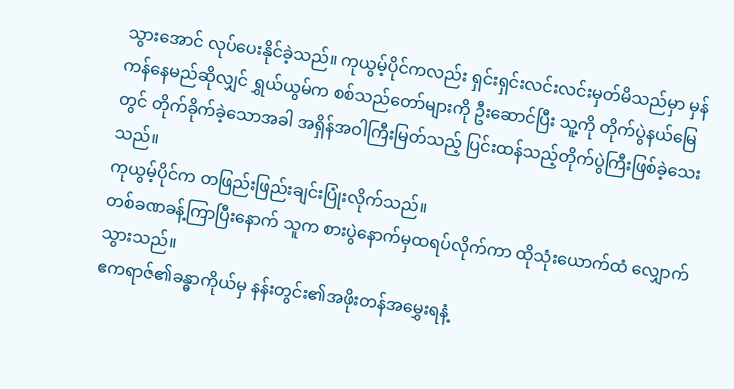သွားအောင် လုပ်ပေးနိုင်ခဲ့သည်။ ကုယွမ့်ပိုင်ကလည်း ရှင်းရှင်းလင်းလင်းမှတ်မိသည်မှာ မှန်ကန်နေမည်ဆိုလျှင် ရွှယ်ယွမ်က စစ်သည်တော်များကို ဦးဆောင်ပြီး သူ့ကို တိုက်ပွဲနယ်မြေတွင် တိုက်ခိုက်ခဲ့သောအခါ အရှိန်အဝါကြီးမြတ်သည့် ပြင်းထန်သည့်တိုက်ပွဲကြီးဖြစ်ခဲ့သေးသည်။
ကုယွမ့်ပိုင်က တဖြည်းဖြည်းချင်းပြုံးလိုက်သည်။
တစ်ခဏခန့်ကြာပြီးနောက် သူက စားပွဲနောက်မှထရပ်လိုက်ကာ ထိုသုံးယောက်ထံ လျှောက်သွားသည်။
ဧကရာဇ်၏ခန္ဓာကိုယ်မှ နန်းတွင်း၏အဖိုးတန်အမွှေးရနံ့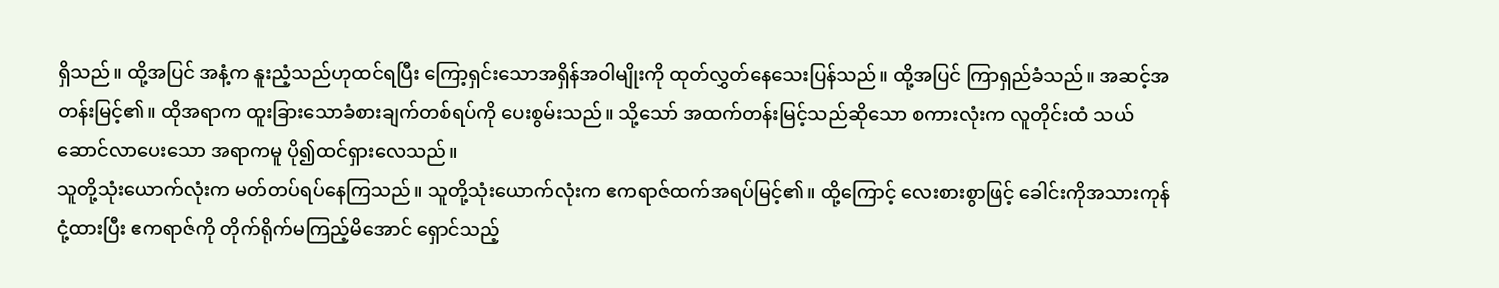ရှိသည်။ ထို့အပြင် အနံ့က နူးညံ့သည်ဟုထင်ရပြီး ကြော့ရှင်းသောအရှိန်အဝါမျိုးကို ထုတ်လွှတ်နေသေးပြန်သည်။ ထို့အပြင် ကြာရှည်ခံသည်။ အဆင့်အတန်းမြင့်၏။ ထိုအရာက ထူးခြားသောခံစားချက်တစ်ရပ်ကို ပေးစွမ်းသည်။ သို့သော် အထက်တန်းမြင့်သည်ဆိုသော စကားလုံးက လူတိုင်းထံ သယ်ဆောင်လာပေးသော အရာကမူ ပို၍ထင်ရှားလေသည်။
သူတို့သုံးယောက်လုံးက မတ်တပ်ရပ်နေကြသည်။ သူတို့သုံးယောက်လုံးက ဧကရာဇ်ထက်အရပ်မြင့်၏။ ထို့ကြောင့် လေးစားစွာဖြင့် ခေါင်းကိုအသားကုန်ငုံ့ထားပြီး ဧကရာဇ်ကို တိုက်ရိုက်မကြည့်မိအောင် ရှောင်သည့်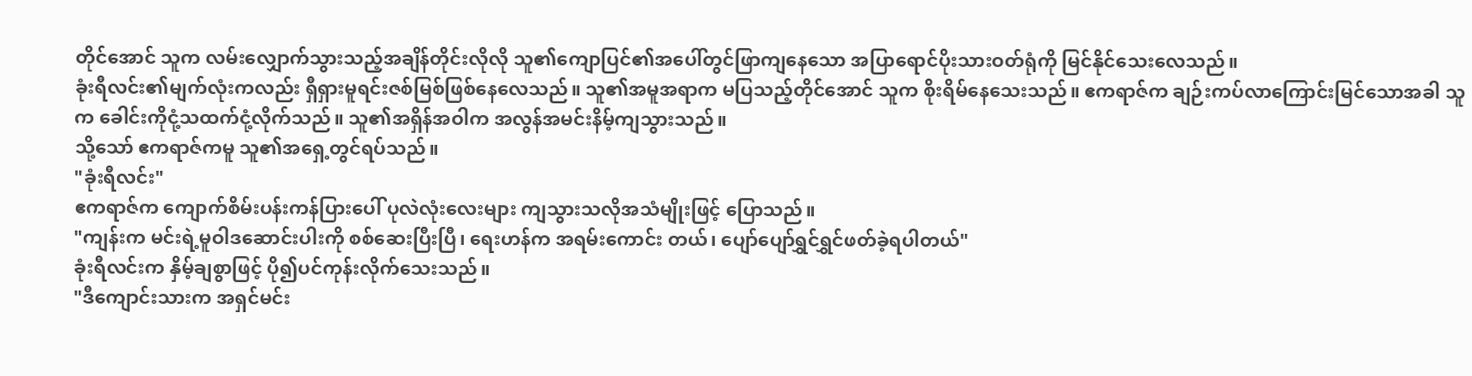တိုင်အောင် သူက လမ်းလျှောက်သွားသည့်အချိန်တိုင်းလိုလို သူ၏ကျောပြင်၏အပေါ်တွင်ဖြာကျနေသော အပြာရောင်ပိုးသားဝတ်ရုံကို မြင်နိုင်သေးလေသည်။
ခုံးရီလင်း၏မျက်လုံးကလည်း ရှီရှားမူရင်းဇစ်မြစ်ဖြစ်နေလေသည်။ သူ၏အမူအရာက မပြသည့်တိုင်အောင် သူက စိုးရိမ်နေသေးသည်။ ဧကရာဇ်က ချဉ်းကပ်လာကြောင်းမြင်သောအခါ သူက ခေါင်းကိုငုံ့သထက်ငုံ့လိုက်သည်။ သူ၏အရှိန်အဝါက အလွန်အမင်းနိမ့်ကျသွားသည်။
သို့သော် ဧကရာဇ်ကမူ သူ၏အရှေ့တွင်ရပ်သည်။
"ခုံးရီလင်း"
ဧကရာဇ်က ကျောက်စိမ်းပန်းကန်ပြားပေါ် ပုလဲလုံးလေးများ ကျသွားသလိုအသံမျိုးဖြင့် ပြောသည်။
"ကျန်းက မင်းရဲ့မူဝါဒဆောင်းပါးကို စစ်ဆေးပြီးပြီ၊ ရေးဟန်က အရမ်းကောင်း တယ်၊ ပျော်ပျော်ရွှင်ရွှင်ဖတ်ခဲ့ရပါတယ်"
ခုံးရီလင်းက နှိမ့်ချစွာဖြင့် ပို၍ပင်ကုန်းလိုက်သေးသည်။
"ဒီကျောင်းသားက အရှင်မင်း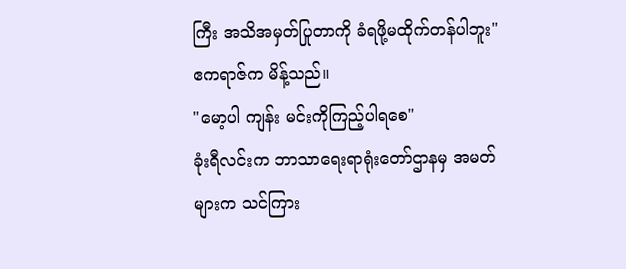ကြီး အသိအမှတ်ပြုတာကို ခံရဖို့မထိုက်တန်ပါဘူး"
ဧကရာဇ်က မိန့်သည်။
"မော့ပါ ကျန်း မင်းကိုကြည့်ပါရစေ"
ခုံးရီလင်းက ဘာသာရေးရာရုံးတော်ဌာနမှ အမတ်များက သင်ကြား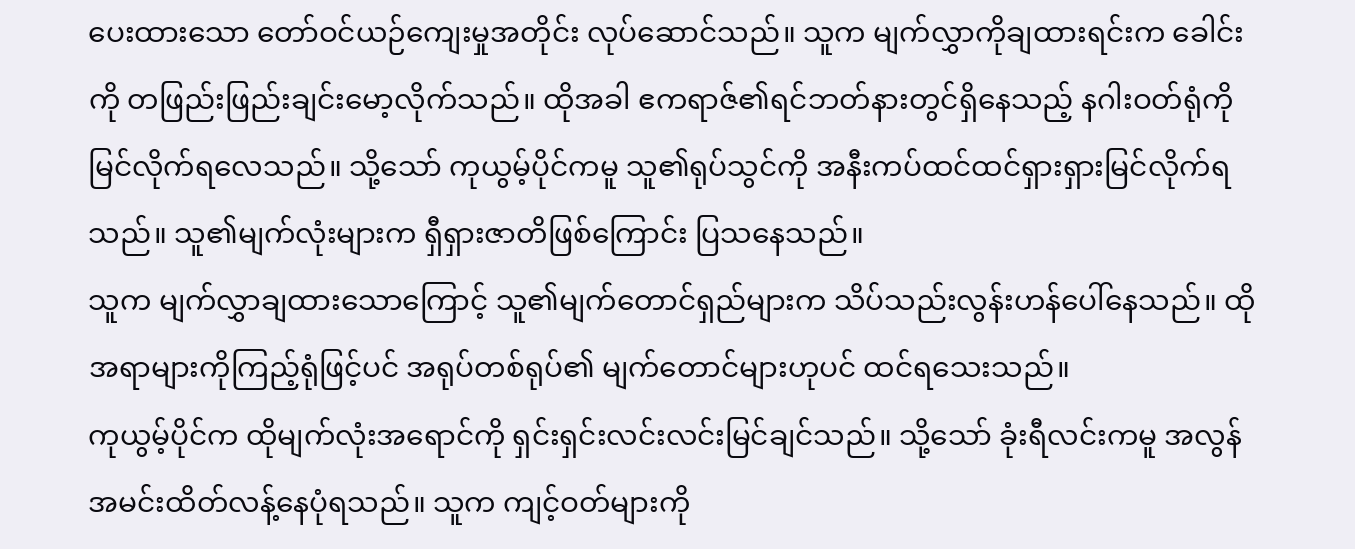ပေးထားသော တော်ဝင်ယဉ်ကျေးမှုအတိုင်း လုပ်ဆောင်သည်။ သူက မျက်လွှာကိုချထားရင်းက ခေါင်းကို တဖြည်းဖြည်းချင်းမော့လိုက်သည်။ ထိုအခါ ဧကရာဇ်၏ရင်ဘတ်နားတွင်ရှိနေသည့် နဂါးဝတ်ရုံကိုမြင်လိုက်ရလေသည်။ သို့သော် ကုယွမ့်ပိုင်ကမူ သူ၏ရုပ်သွင်ကို အနီးကပ်ထင်ထင်ရှားရှားမြင်လိုက်ရသည်။ သူ၏မျက်လုံးများက ရှီရှားဇာတိဖြစ်ကြောင်း ပြသနေသည်။
သူက မျက်လွှာချထားသောကြောင့် သူ၏မျက်တောင်ရှည်များက သိပ်သည်းလွန်းဟန်ပေါ်နေသည်။ ထိုအရာများကိုကြည့်ရုံဖြင့်ပင် အရုပ်တစ်ရုပ်၏ မျက်တောင်များဟုပင် ထင်ရသေးသည်။
ကုယွမ့်ပိုင်က ထိုမျက်လုံးအရောင်ကို ရှင်းရှင်းလင်းလင်းမြင်ချင်သည်။ သို့သော် ခုံးရီလင်းကမူ အလွန်အမင်းထိတ်လန့်နေပုံရသည်။ သူက ကျင့်ဝတ်များကို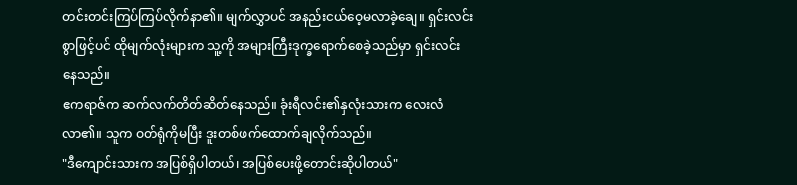တင်းတင်းကြပ်ကြပ်လိုက်နာ၏။ မျက်လွှာပင် အနည်းငယ်ဝေ့မလာခဲ့ချေ။ ရှင်းလင်းစွာဖြင့်ပင် ထိုမျက်လုံးများက သူ့ကို အများကြီးဒုက္ခရောက်စေခဲ့သည်မှာ ရှင်းလင်းနေသည်။
ဧကရာဇ်က ဆက်လက်တိတ်ဆိတ်နေသည်။ ခုံးရီလင်း၏နှလုံးသားက လေးလံလာ၏။ သူက ဝတ်ရုံကိုမပြီး ဒူးတစ်ဖက်ထောက်ချလိုက်သည်။
"ဒီကျောင်းသားက အပြစ်ရှိပါတယ်၊ အပြစ်ပေးဖို့တောင်းဆိုပါတယ်"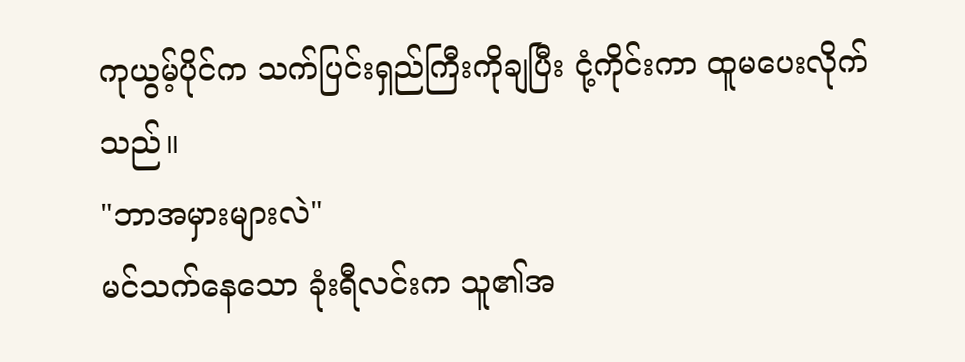ကုယွမ့်ပိုင်က သက်ပြင်းရှည်ကြီးကိုချပြီး ငုံ့ကိုင်းကာ ထူမပေးလိုက်သည်။
"ဘာအမှားများလဲ"
မင်သက်နေသော ခုံးရီလင်းက သူ၏အ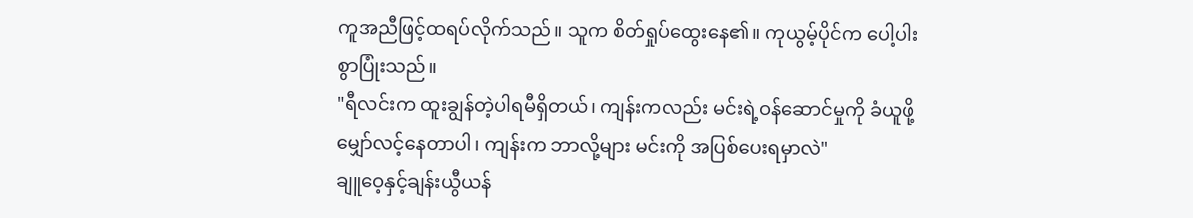ကူအညီဖြင့်ထရပ်လိုက်သည်။ သူက စိတ်ရှုပ်ထွေးနေ၏။ ကုယွမ့်ပိုင်က ပေါ့ပါးစွာပြုံးသည်။
"ရီလင်းက ထူးချွန်တဲ့ပါရမီရှိတယ်၊ ကျန်းကလည်း မင်းရဲ့ဝန်ဆောင်မှုကို ခံယူဖို့မျှော်လင့်နေတာပါ၊ ကျန်းက ဘာလို့များ မင်းကို အပြစ်ပေးရမှာလဲ"
ချူဝေ့နှင့်ချန်းယွီယန်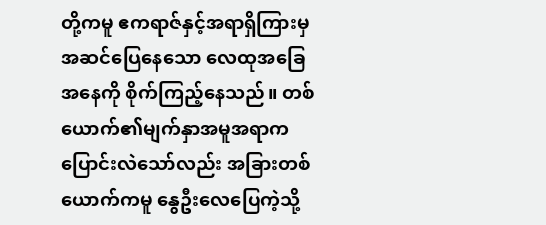တို့ကမူ ဧကရာဇ်နှင့်အရာရှိကြားမှ အဆင်ပြေနေသော လေထုအခြေအနေကို စိုက်ကြည့်နေသည်။ တစ်ယောက်၏မျက်နှာအမူအရာက ပြောင်းလဲသော်လည်း အခြားတစ်ယောက်ကမူ နွေဦးလေပြေကဲ့သို့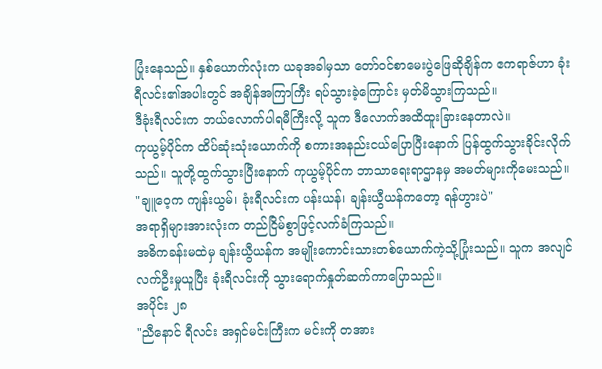ပြုံးနေသည်။ နှစ်ယောက်လုံးက ယခုအခါမှသာ တော်ဝင်စာမေးပွဲဖြေဆိုချိန်က ဧကရာဇ်ဟာ ခုံးရီလင်း၏အပါးတွင် အချိန်အကြာကြီး ရပ်သွားခဲ့ကြောင်း မှတ်မိသွားကြသည်။
ဒီခုံးရီလင်းက ဘယ်လောက်ပါရမီကြီးလို့ သူက ဒီလောက်အထိထူးခြားနေတာလဲ။
ကုယွမ့်ပိုင်က ထိပ်ဆုံးသုံးယောက်ကို စကားအနည်းငယ်ပြောပြီးနောက် ပြန်ထွက်သွားခိုင်းလိုက်သည်။ သူတို့ထွက်သွားပြီးနောက် ကုယွမ့်ပိုင်က ဘာသာရေးရာဌာနမှ အမတ်များကိုမေးသည်။
"ချူဝေ့က ကျန်းယွမ်၊ ခုံးရီလင်းက ပန်းယန်၊ ချန်းယွီယန်ကတော့ ရန်ဟွားပဲ"
အရာရှိများအားလုံးက တည်ငြိမ်စွာဖြင့်လက်ခံကြသည်။
အဓိကခန်းမထဲမှ ချန်းယွီယန်က အမျိုးကောင်းသားတစ်ယောက်ကဲ့သို့ပြုံးသည်။ သူက အလျင်လက်ဦးမှုယူပြီး ခုံးရီလင်းကို သွားရောက်နှုတ်ဆက်ကာပြောသည်။
အပိုင်း ၂၈
"ညီနောင် ရီလင်း အရှင်မင်းကြီးက မင်းကို တအား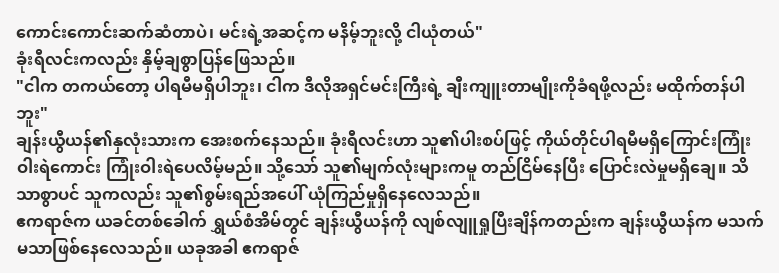ကောင်းကောင်းဆက်ဆံတာပဲ၊ မင်းရဲ့အဆင့်က မနိမ့်ဘူးလို့ ငါယုံတယ်"
ခုံးရီလင်းကလည်း နှိမ့်ချစွာပြန်ဖြေသည်။
"ငါက တကယ်တော့ ပါရမီမရှိပါဘူး၊ ငါက ဒီလိုအရှင်မင်းကြီးရဲ့ ချီးကျူးတာမျိုးကိုခံရဖို့လည်း မထိုက်တန်ပါဘူး"
ချန်းယွီယန်၏နှလုံးသားက အေးစက်နေသည်။ ခုံးရီလင်းဟာ သူ၏ပါးစပ်ဖြင့် ကိုယ်တိုင်ပါရမီမရှိကြောင်းကြုံးဝါးရဲကောင်း ကြုံးဝါးရဲပေလိမ့်မည်။ သို့သော် သူ၏မျက်လုံးများကမူ တည်ငြိမ်နေပြီး ပြောင်းလဲမှုမရှိချေ။ သိသာစွာပင် သူကလည်း သူ၏စွမ်းရည်အပေါ် ယုံကြည်မှုရှိနေလေသည်။
ဧကရာဇ်က ယခင်တစ်ခေါက် ရွှယ်စံအိမ်တွင် ချန်းယွီယန်ကို လျစ်လျူရှုပြီးချိန်ကတည်းက ချန်းယွီယန်က မသက်မသာဖြစ်နေလေသည်။ ယခုအခါ ဧကရာဇ်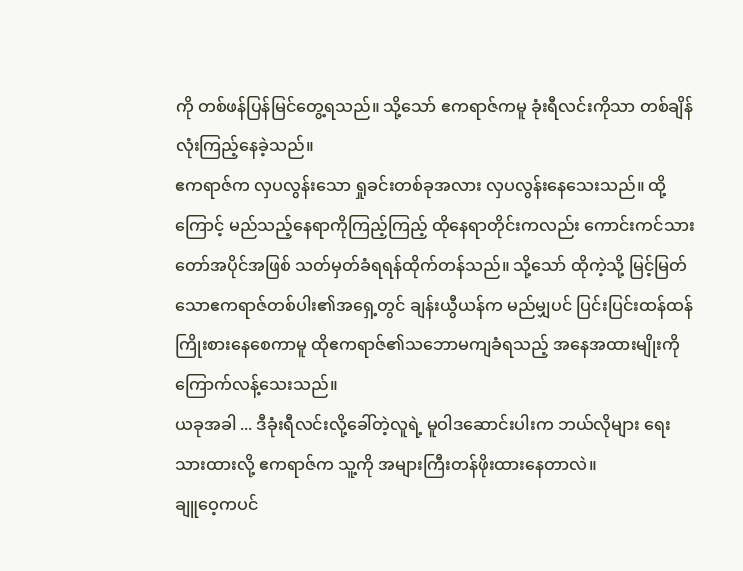ကို တစ်ဖန်ပြန်မြင်တွေ့ရသည်။ သို့သော် ဧကရာဇ်ကမူ ခုံးရီလင်းကိုသာ တစ်ချိန်လုံးကြည့်နေခဲ့သည်။
ဧကရာဇ်က လှပလွန်းသော ရှုခင်းတစ်ခုအလား လှပလွန်းနေသေးသည်။ ထို့ကြောင့် မည်သည့်နေရာကိုကြည့်ကြည့် ထိုနေရာတိုင်းကလည်း ကောင်းကင်သားတော်အပိုင်အဖြစ် သတ်မှတ်ခံရရန်ထိုက်တန်သည်။ သို့သော် ထိုကဲ့သို့ မြင့်မြတ်သောဧကရာဇ်တစ်ပါး၏အရှေ့တွင် ချန်းယွီယန်က မည်မျှပင် ပြင်းပြင်းထန်ထန်ကြိုးစားနေစေကာမူ ထိုဧကရာဇ်၏သဘောမကျခံရသည့် အနေအထားမျိုးကို ကြောက်လန့်သေးသည်။
ယခုအခါ ... ဒီခုံးရီလင်းလို့ခေါ်တဲ့လူရဲ့ မူဝါဒဆောင်းပါးက ဘယ်လိုများ ရေးသားထားလို့ ဧကရာဇ်က သူ့ကို အများကြီးတန်ဖိုးထားနေတာလဲ။
ချူဝေ့ကပင်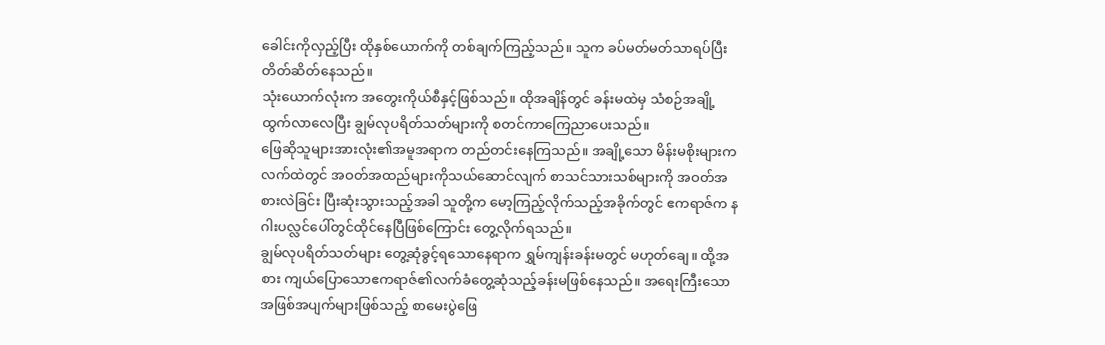ခေါင်းကိုလှည့်ပြီး ထိုနှစ်ယောက်ကို တစ်ချက်ကြည့်သည်။ သူက ခပ်မတ်မတ်သာရပ်ပြီး တိတ်ဆိတ်နေသည်။
သုံးယောက်လုံးက အတွေးကိုယ်စီနှင့်ဖြစ်သည်။ ထိုအချိန်တွင် ခန်းမထဲမှ သံစဉ်အချို့ ထွက်လာလေပြီး ချွမ်လုပရိတ်သတ်များကို စတင်ကာကြေညာပေးသည်။
ဖြေဆိုသူများအားလုံး၏အမူအရာက တည်တင်းနေကြသည်။ အချို့သော မိန်းမစိုးများကလက်ထဲတွင် အဝတ်အထည်များကိုသယ်ဆောင်လျက် စာသင်သားသစ်များကို အဝတ်အစားလဲခြင်း ပြီးဆုံးသွားသည့်အခါ သူတို့က မော့ကြည့်လိုက်သည့်အခိုက်တွင် ဧကရာဇ်က နဂါးပလ္လင်ပေါ်တွင်ထိုင်နေပြီဖြစ်ကြောင်း တွေ့လိုက်ရသည်။
ချွမ်လုပရိတ်သတ်များ တွေ့ဆုံခွင့်ရသောနေရာက ရွှမ်ကျန်းခန်းမတွင် မဟုတ်ချေ။ ထို့အစား ကျယ်ပြောသောဧကရာဇ်၏လက်ခံတွေ့ဆုံသည့်ခန်းမဖြစ်နေသည်။ အရေးကြီးသော အဖြစ်အပျက်များဖြစ်သည့် စာမေးပွဲဖြေ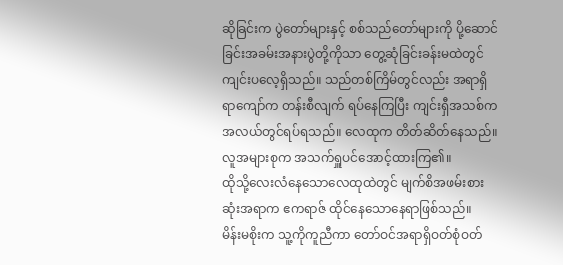ဆိုခြင်းက ပွဲတော်များနှင့် စစ်သည်တော်များကို ပို့ဆောင်ခြင်းအခမ်းအနားပွဲတို့ကိုသာ တွေ့ဆုံခြင်းခန်းမထဲတွင် ကျင်းပလေ့ရှိသည်။ သည်တစ်ကြိမ်တွင်လည်း အရာရှိရာကျော်က တန်းစီလျက် ရပ်နေကြပြီး ကျင်းရှီအသစ်က အလယ်တွင်ရပ်ရသည်။ လေထုက တိတ်ဆိတ်နေသည်။ လူအများစုက အသက်ရှူပင်အောင့်ထားကြ၏။
ထိုသို့လေးလံနေသောလေထုထဲတွင် မျက်စိအဖမ်းစားဆုံးအရာက ဧကရာဇ် ထိုင်နေသောနေရာဖြစ်သည်။
မိန်းမစိုးက သူ့ကိုကူညီကာ တော်ဝင်အရာရှိဝတ်စုံဝတ်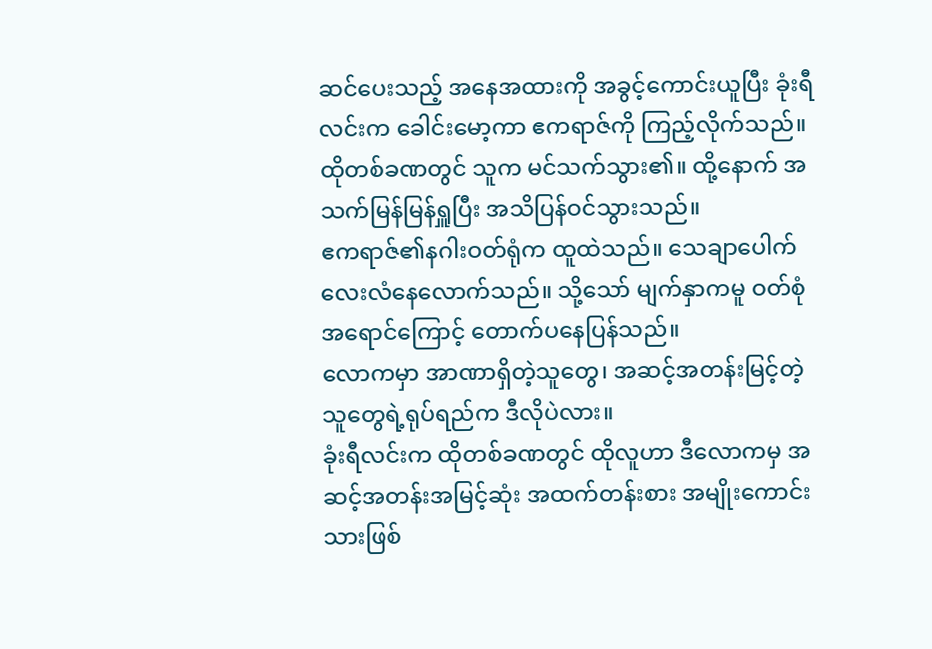ဆင်ပေးသည့် အနေအထားကို အခွင့်ကောင်းယူပြီး ခုံးရီလင်းက ခေါင်းမော့ကာ ဧကရာဇ်ကို ကြည့်လိုက်သည်။ ထိုတစ်ခဏတွင် သူက မင်သက်သွား၏။ ထို့နောက် အသက်မြန်မြန်ရှူပြီး အသိပြန်ဝင်သွားသည်။
ဧကရာဇ်၏နဂါးဝတ်ရုံက ထူထဲသည်။ သေချာပေါက်လေးလံနေလောက်သည်။ သို့သော် မျက်နှာကမူ ဝတ်စုံအရောင်ကြောင့် တောက်ပနေပြန်သည်။
လောကမှာ အာဏာရှိတဲ့သူတွေ၊ အဆင့်အတန်းမြင့်တဲ့သူတွေရဲ့ရုပ်ရည်က ဒီလိုပဲလား။
ခုံးရီလင်းက ထိုတစ်ခဏတွင် ထိုလူဟာ ဒီလောကမှ အဆင့်အတန်းအမြင့်ဆုံး အထက်တန်းစား အမျိုးကောင်းသားဖြစ်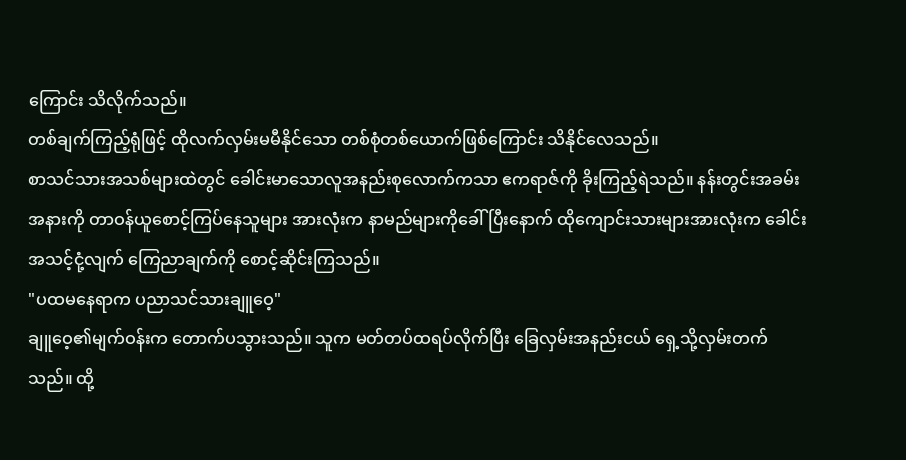ကြောင်း သိလိုက်သည်။
တစ်ချက်ကြည့်ရုံဖြင့် ထိုလက်လှမ်းမမီနိုင်သော တစ်စုံတစ်ယောက်ဖြစ်ကြောင်း သိနိုင်လေသည်။
စာသင်သားအသစ်များထဲတွင် ခေါင်းမာသောလူအနည်းစုလောက်ကသာ ဧကရာဇ်ကို ခိုးကြည့်ရဲသည်။ နန်းတွင်းအခမ်းအနားကို တာဝန်ယူစောင့်ကြပ်နေသူများ အားလုံးက နာမည်များကိုခေါ်ပြီးနောက် ထိုကျောင်းသားများအားလုံးက ခေါင်းအသင့်ငုံ့လျက် ကြေညာချက်ကို စောင့်ဆိုင်းကြသည်။
"ပထမနေရာက ပညာသင်သားချူဝေ့"
ချူဝေ့၏မျက်ဝန်းက တောက်ပသွားသည်။ သူက မတ်တပ်ထရပ်လိုက်ပြီး ခြေလှမ်းအနည်းငယ် ရှေ့သို့လှမ်းတက်သည်။ ထို့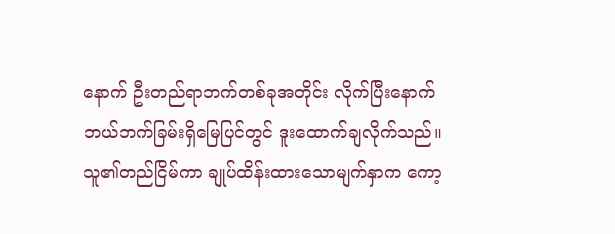နောက် ဦးတည်ရာဘက်တစ်ခုအတိုင်း လိုက်ပြီးနောက် ဘယ်ဘက်ခြမ်းရှိမြေပြင်တွင် ဒူးထောက်ချလိုက်သည်။ သူ၏တည်ငြိမ်ကာ ချုပ်ထိန်းထားသောမျက်နှာက ကော့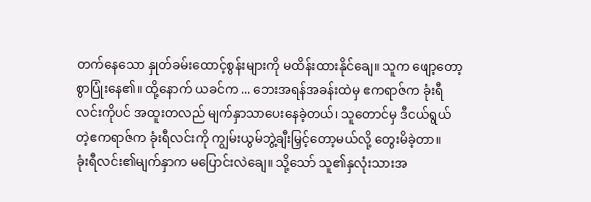တက်နေသော နှုတ်ခမ်းထောင့်စွန်းများကို မထိန်းထားနိုင်ချေ။ သူက ဖျော့တော့စွာပြုံးနေ၏။ ထို့နောက် ယခင်က ... ဘေးအရန်အခန်းထဲမှ ဧကရာဇ်က ခုံးရီလင်းကိုပင် အထူးတလည် မျက်နှာသာပေးနေခဲ့တယ်၊ သူတောင်မှ ဒီငယ်ရွယ်တဲ့ဧကရာဇ်က ခုံးရီလင်းကို ကျွမ်းယွမ်ဘွဲ့ချီးမြှင့်တော့မယ်လို့ တွေးမိခဲ့တာ။
ခုံးရီလင်း၏မျက်နှာက မပြောင်းလဲချေ။ သို့သော် သူ၏နှလုံးသားအ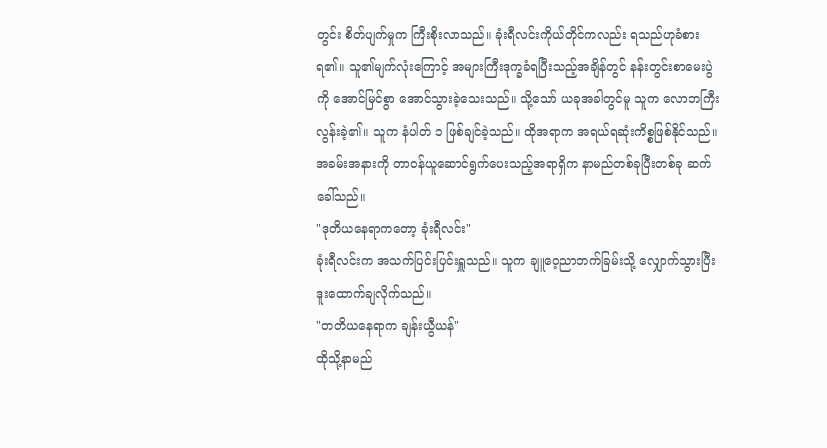တွင်း စိတ်ပျက်မှုက ကြီးစိုးလာသည်။ ခုံးရီလင်းကိုယ်တိုင်ကလည်း ရသည်ဟုခံစားရ၏။ သူ၏မျက်လုံးကြောင့် အများကြီးဒုက္ခခံရပြီးသည့်အချိန်တွင် နန်းတွင်းစာမေးပွဲကို အောင်မြင်စွာ အောင်သွားခဲ့သေးသည်။ သို့သော် ယခုအခါတွင်မူ သူက လောဘကြီးလွန်းခဲ့၏။ သူက နံပါတ် ၁ ဖြစ်ချင်ခဲ့သည်။ ထိုအရာက အရယ်ရဆုံးကိစ္စဖြစ်နိုင်သည်။
အခမ်းအနားကို တာဝန်ယူဆောင်ရွက်ပေးသည့်အရာရှိက နာမည်တစ်ခုပြီးတစ်ခု ဆက်ခေါ်သည်။
"ဒုတိယနေရာကတော့ ခုံးရီလင်း"
ခုံးရီလင်းက အသက်ပြင်းပြင်းရှူသည်။ သူက ချူဝေ့ညာဘက်ခြမ်းသို့ လျှောက်သွားပြီး ဒူးထောက်ချလိုက်သည်။
"တတိယနေရာက ချန်းယွီယန်"
ထိုသို့နာမည်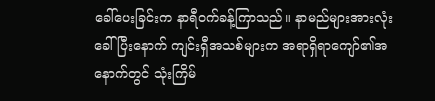ခေါ်ပေးခြင်းက နာရီဝက်ခန့်ကြာသည်။ နာမည်များအားလုံး ခေါ်ပြီးနောက် ကျင်းရှီအသစ်များက အရာရှိရာကျော်၏အနောက်တွင် သုံးကြိမ်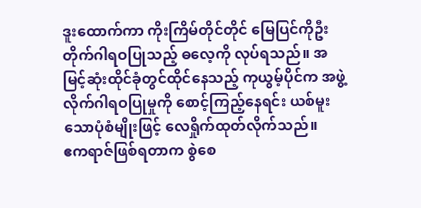ဒူးထောက်ကာ ကိုးကြိမ်တိုင်တိုင် မြေပြင်ကိုဦးတိုက်ဂါရဝပြုသည့် ဓလေ့ကို လုပ်ရသည်။ အမြင့်ဆုံးထိုင်ခုံတွင်ထိုင်နေသည့် ကုယွမ့်ပိုင်က အဖွဲ့လိုက်ဂါရဝပြုမှုကို စောင့်ကြည့်နေရင်း ယစ်မူးသောပုံစံမျိုးဖြင့် လေရှိုက်ထုတ်လိုက်သည်။
ဧကရာဇ်ဖြစ်ရတာက စွဲစေ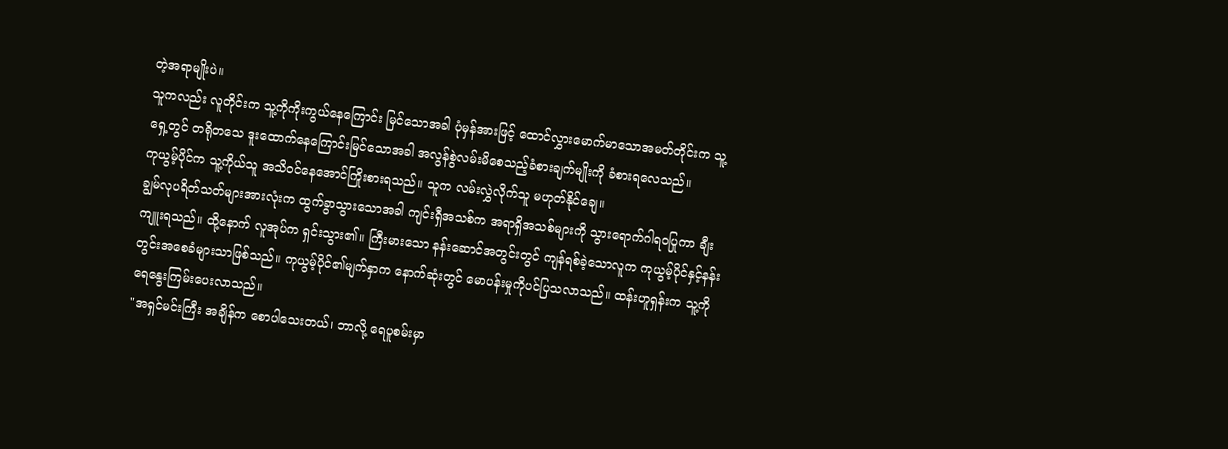တဲ့အရာမျိုးပဲ။
သူကလည်း လူတိုင်းက သူ့ကိုကိုးကွယ်နေကြောင်း မြင်သောအခါ ပုံမှန်အားဖြင့် ထောင်လွှားမောက်မာသောအမတ်တိုင်းက သူ့ရှေ့တွင် တရိုတသေ ဒူးထောက်နေကြောင်းမြင်သောအခါ အလွန်စွဲလမ်းမိစေသည့်ခံစားချက်မျိုးကို ခံစားရလေသည်။
ကုယွမ့်ပိုင်က သူ့ကိုယ်သူ အသိဝင်နေအောင်ကြိုးစားရသည်။ သူက လမ်းလွှဲလိုက်သူ မဟုတ်နိုင်ချေ။
ချွမ်လုပရိတ်သတ်များအားလုံးက ထွက်ခွာသွားသောအခါ ကျင်းရှီအသစ်က အရာရှိအသစ်များကို သွားရောက်ဂါရဝပြုကာ ချီးကျူးရသည်။ ထို့နောက် လူအုပ်က ရှင်းသွား၏။ ကြီးမားသော နန်းဆောင်အတွင်းတွင် ကျန်ရစ်ခဲ့သောလူက ကုယွမ့်ပိုင်နှင့်နန်းတွင်းအစေခံများသာဖြစ်သည်။ ကုယွမ့်ပိုင်၏မျက်နှာက နောက်ဆုံးတွင် မောပန်းမှုကိုပင်ပြသလာသည်။ ထန်းဟူရှန်းက သူ့ကို ရေနွေးကြမ်းပေးလာသည်။
"အရှင်မင်းကြီး အချိန်က စောပါသေးတယ်၊ ဘာလို့ ရေပူစမ်းမှာ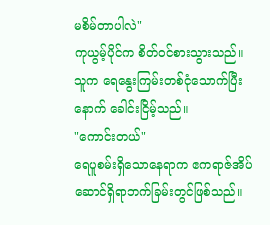မစိမ်တာပါလဲ"
ကုယွမ့်ပိုင်က စိတ်ဝင်စားသွားသည်။ သူက ရေနွေးကြမ်းတစ်ငုံသောက်ပြီးနောက် ခေါင်းငြိမ့်သည်။
"ကောင်းတယ်"
ရေပူစမ်းရှိသောနေရာက ဧကရာဇ်အိပ်ဆောင်ရှိရာဘက်ခြမ်းတွင်ဖြစ်သည်။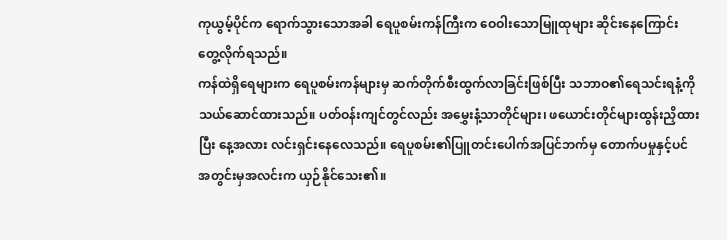ကုယွမ့်ပိုင်က ရောက်သွားသောအခါ ရေပူစမ်းကန်ကြီးက ဝေဝါးသောမြူထုများ ဆိုင်းနေကြောင်း တွေ့လိုက်ရသည်။
ကန်ထဲရှိရေများက ရေပူစမ်းကန်များမှ ဆက်တိုက်စီးထွက်လာခြင်းဖြစ်ပြီး သဘာဝ၏ရေသင်းရနံ့ကို သယ်ဆောင်ထားသည်။ ပတ်ဝန်းကျင်တွင်လည်း အမွှေးနံ့သာတိုင်များ၊ ဖယောင်းတိုင်များထွန်းညှိထားပြီး နေ့အလား လင်းရှင်းနေလေသည်။ ရေပူစမ်း၏ပြူတင်းပေါက်အပြင်ဘက်မှ တောက်ပမှုနှင့်ပင် အတွင်းမှအလင်းက ယှဉ်နိုင်သေး၏။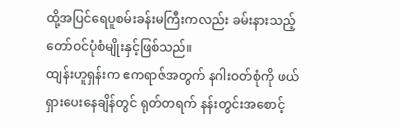ထို့အပြင်ရေပူစမ်းခန်းမကြီးကလည်း ခမ်းနားသည့်တော်ဝင်ပုံစံမျိုးနှင့်ဖြစ်သည်။
ထျန်းဟူရှန်းက ဧကရာဇ်အတွက် နဂါးဝတ်စုံကို ဖယ်ရှားပေးနေချိန်တွင် ရုတ်တရက် နန်းတွင်းအစောင့်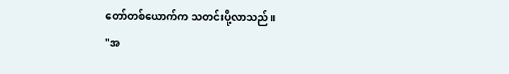တော်တစ်ယောက်က သတင်းပို့လာသည်။
"အ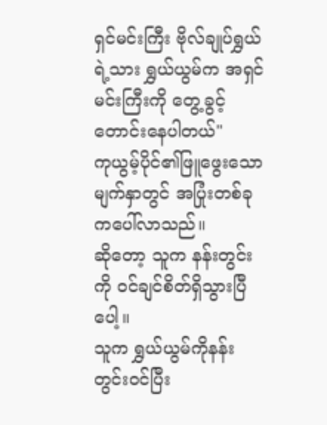ရှင်မင်းကြီး ဗိုလ်ချုပ်ရွှယ်ရဲ့သား ရွှယ်ယွမ်က အရှင်မင်းကြီးကို တွေ့ခွင့်တောင်းနေပါတယ်"
ကုယွမ့်ပိုင်၏ဖြူဖွေးသောမျက်နှာတွင် အပြုံးတစ်ခုကပေါ်လာသည်။
ဆိုတော့ သူက နန်းတွင်းကို ဝင်ချင်စိတ်ရှိသွားပြီပေါ့။
သူက ရွှယ်ယွမ်ကိုနန်းတွင်းဝင်ပြီး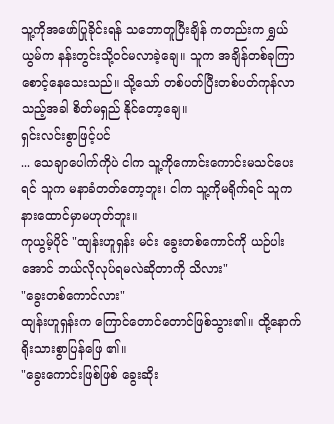သူ့ကိုအဖော်ပြုခိုင်းရန် သဘောတူပြီးချိန် ကတည်းက ရွှယ်ယွမ်က နန်းတွင်းသို့ဝင်မလာခဲ့ချေ။ သူက အချိန်တစ်ခုကြာ စောင့်နေသေးသည်။ သို့သော် တစ်ပတ်ပြီးတစ်ပတ်ကုန်လာသည့်အခါ စိတ်မရှည် နိုင်တော့ချေ။
ရှင်းလင်းစွာဖြင့်ပင်
... သေချာပေါက်ကိုပဲ ငါက သူ့ကိုကောင်းကောင်းမသင်ပေးရင် သူက မနာခံတတ်တော့ဘူး၊ ငါက သူ့ကိုမရိုက်ရင် သူက နားထောင်မှာမဟုတ်ဘူး။
ကုယွမ့်ပိုင် "ထျန်းဟူရှန်း မင်း ခွေးတစ်ကောင်ကို ယဉ်ပါးအောင် ဘယ်လိုလုပ်ရမလဲဆိုတာကို သိလား"
"ခွေးတစ်ကောင်လား"
ထျန်းဟူရှန်းက ကြောင်တောင်တောင်ဖြစ်သွား၏။ ထို့နောက် ရိုးသားစွာပြန်ဖြေ ၏။
"ခွေးကောင်းဖြစ်ဖြစ် ခွေးဆိုး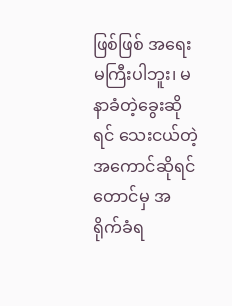ဖြစ်ဖြစ် အရေးမကြီးပါဘူး၊ မနာခံတဲ့ခွေးဆိုရင် သေးငယ်တဲ့အကောင်ဆိုရင်တောင်မှ အရိုက်ခံရ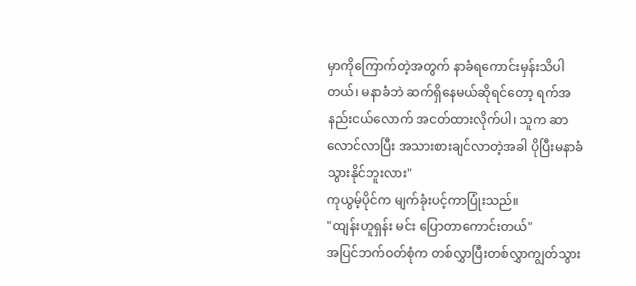မှာကိုကြောက်တဲ့အတွက် နာခံရကောင်းမှန်းသိပါတယ်၊ မနာခံဘဲ ဆက်ရှိနေမယ်ဆိုရင်တော့ ရက်အနည်းငယ်လောက် အငတ်ထားလိုက်ပါ၊ သူက ဆာလောင်လာပြီး အသားစားချင်လာတဲ့အခါ ပိုပြီးမနာခံသွားနိုင်ဘူးလား"
ကုယွမ့်ပိုင်က မျက်ခုံးပင့်ကာပြုံးသည်။
"ထျန်းဟူရှန်း မင်း ပြောတာကောင်းတယ်"
အပြင်ဘက်ဝတ်စုံက တစ်လွှာပြီးတစ်လွှာကျွတ်သွား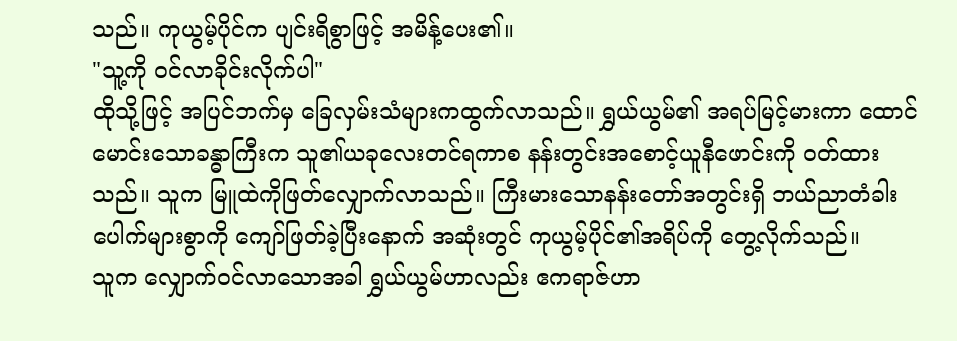သည်။ ကုယွမ့်ပိုင်က ပျင်းရိစွာဖြင့် အမိန့်ပေး၏။
"သူ့ကို ဝင်လာခိုင်းလိုက်ပါ"
ထိုသို့ဖြင့် အပြင်ဘက်မှ ခြေလှမ်းသံများကထွက်လာသည်။ ရွှယ်ယွမ်၏ အရပ်မြင့်မားကာ ထောင်မောင်းသောခန္ဓာကြီးက သူ၏ယခုလေးတင်ရကာစ နန်းတွင်းအစောင့်ယူနီဖောင်းကို ဝတ်ထားသည်။ သူက မြူထဲကိုဖြတ်လျှောက်လာသည်။ ကြီးမားသောနန်းတော်အတွင်းရှိ ဘယ်ညာတံခါးပေါက်များစွာကို ကျော်ဖြတ်ခဲ့ပြီးနောက် အဆုံးတွင် ကုယွမ့်ပိုင်၏အရိပ်ကို တွေ့လိုက်သည်။
သူက လျှောက်ဝင်လာသောအခါ ရွှယ်ယွမ်ဟာလည်း ဧကရာဇ်ဟာ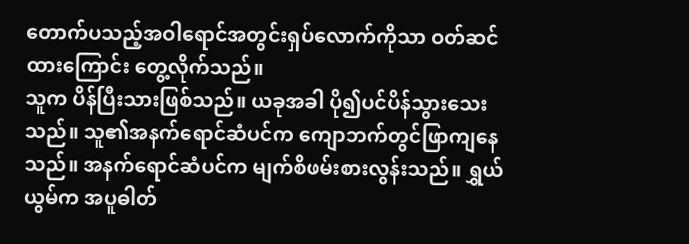တောက်ပသည့်အဝါရောင်အတွင်းရှပ်လောက်ကိုသာ ဝတ်ဆင်ထားကြောင်း တွေ့လိုက်သည်။
သူက ပိန်ပြီးသားဖြစ်သည်။ ယခုအခါ ပို၍ပင်ပိန်သွားသေးသည်။ သူ၏အနက်ရောင်ဆံပင်က ကျောဘက်တွင်ဖြာကျနေသည်။ အနက်ရောင်ဆံပင်က မျက်စိဖမ်းစားလွန်းသည်။ ရွှယ်ယွမ်က အပူဓါတ်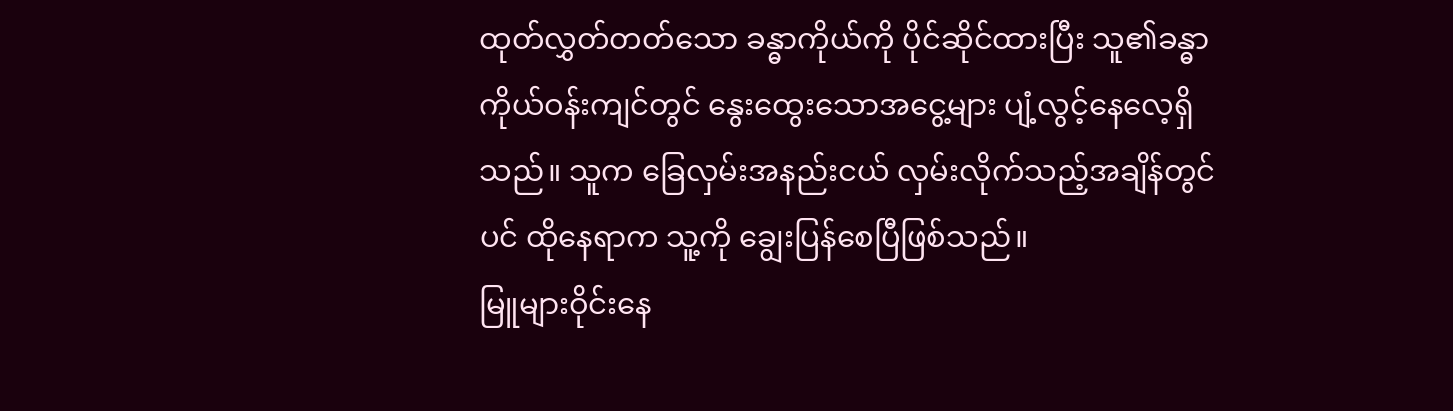ထုတ်လွှတ်တတ်သော ခန္ဓာကိုယ်ကို ပိုင်ဆိုင်ထားပြီး သူ၏ခန္ဓာကိုယ်ဝန်းကျင်တွင် နွေးထွေးသောအငွေ့များ ပျံ့လွင့်နေလေ့ရှိသည်။ သူက ခြေလှမ်းအနည်းငယ် လှမ်းလိုက်သည့်အချိန်တွင်ပင် ထိုနေရာက သူ့ကို ချွေးပြန်စေပြီဖြစ်သည်။
မြူများဝိုင်းနေ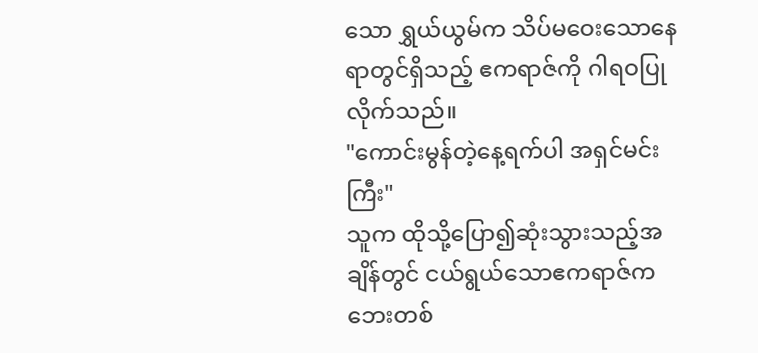သော ရွှယ်ယွမ်က သိပ်မဝေးသောနေရာတွင်ရှိသည့် ဧကရာဇ်ကို ဂါရဝပြုလိုက်သည်။
"ကောင်းမွန်တဲ့နေ့ရက်ပါ အရှင်မင်းကြီး"
သူက ထိုသို့ပြော၍ဆုံးသွားသည့်အချိန်တွင် ငယ်ရွယ်သောဧကရာဇ်က ဘေးတစ်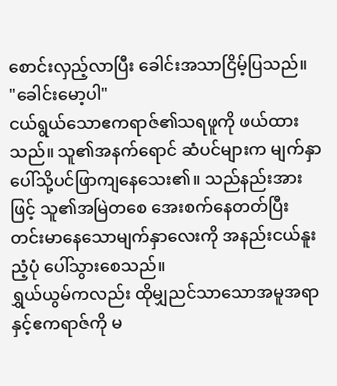စောင်းလှည့်လာပြီး ခေါင်းအသာငြိမ့်ပြသည်။
"ခေါင်းမော့ပါ"
ငယ်ရွယ်သောဧကရာဇ်၏သရဖူကို ဖယ်ထားသည်။ သူ၏အနက်ရောင် ဆံပင်များက မျက်နှာပေါ်သို့ပင်ဖြာကျနေသေး၏။ သည်နည်းအားဖြင့် သူ၏အမြဲတစေ အေးစက်နေတတ်ပြီး တင်းမာနေသောမျက်နှာလေးကို အနည်းငယ်နူးညံ့ပုံ ပေါ်သွားစေသည်။
ရွှယ်ယွမ်ကလည်း ထိုမျှညင်သာသောအမူအရာနှင့်ဧကရာဇ်ကို မ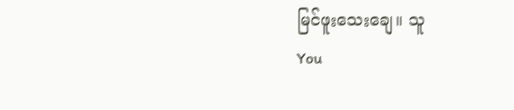မြင်ဖူးသေးချေ။ သူ
You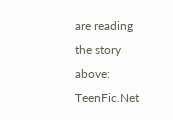are reading the story above: TeenFic.Net